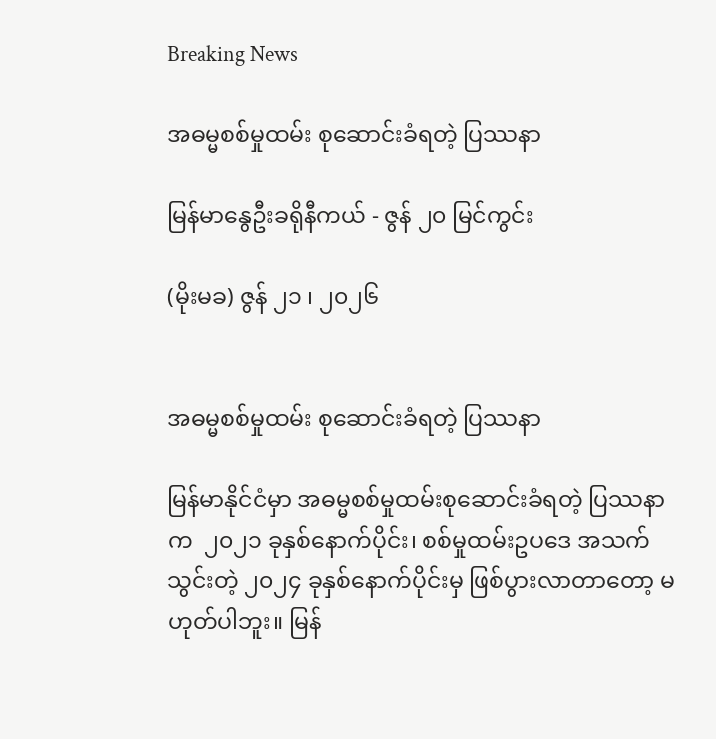Breaking News

အဓမ္မစစ်မှုထမ်း စုဆောင်းခံရတဲ့ ပြဿနာ

မြန်မာနွေဦးခရိုနီကယ် - ဇွန် ၂၀ မြင်ကွင်း

(မိုးမခ) ဇွန် ၂၁ ၊ ၂၀၂၆


အဓမ္မစစ်မှုထမ်း စုဆောင်းခံရတဲ့ ပြဿနာ

မြန်မာနိုင်ငံမှာ အဓမ္မစစ်မှုထမ်းစုဆောင်းခံရတဲ့ ပြဿနာက  ၂၀၂၁ ခုနှစ်နောက်ပိုင်း၊ စစ်မှုထမ်းဥပဒေ အသက်သွင်းတဲ့ ၂၀၂၄ ခုနှစ်နောက်ပိုင်းမှ ဖြစ်ပွားလာတာတော့ မဟုတ်ပါဘူး။ မြန်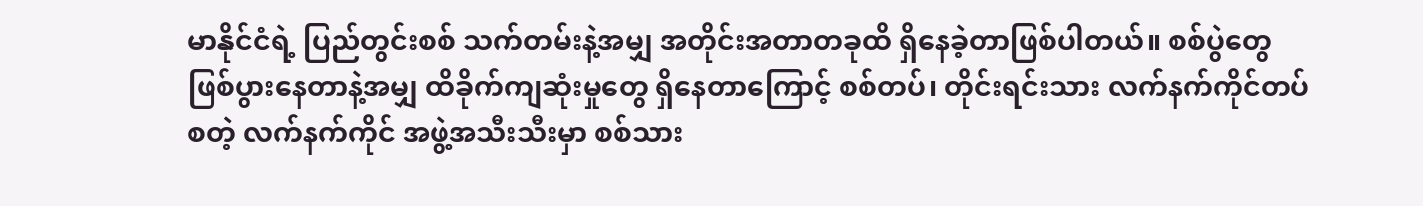မာနိုင်ငံရဲ့ ပြည်တွင်းစစ် သက်တမ်းနဲ့အမျှ အတိုင်းအတာတခုထိ ရှိနေခဲ့တာဖြစ်ပါတယ်။ စစ်ပွဲတွေ ဖြစ်ပွားနေတာနဲ့အမျှ ထိခိုက်ကျဆုံးမှုတွေ ရှိနေတာကြောင့် စစ်တပ်၊ တိုင်းရင်းသား လက်နက်ကိုင်တပ်စတဲ့ လက်နက်ကိုင် အဖွဲ့အသီးသီးမှာ စစ်သား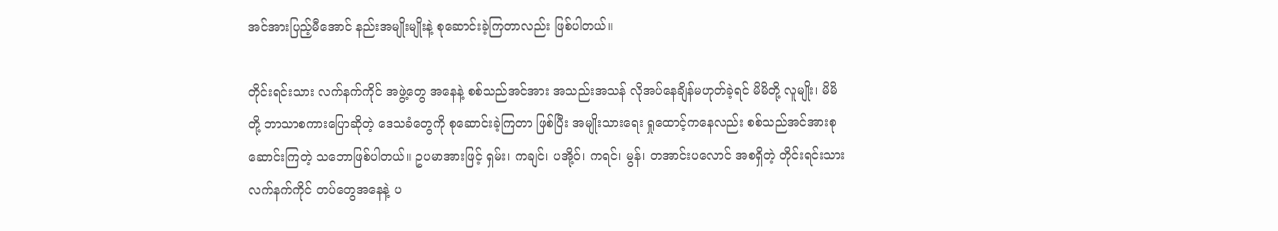အင်အားပြည့်မီအောင် နည်းအမျိုးမျိုးနဲ့ စုဆောင်းခဲ့ကြတာလည်း ဖြစ်ပါတယ်။

တိုင်းရင်းသား လက်နက်ကိုင် အဖွဲ့တွေ အနေနဲ့ စစ်သည်အင်အား အသည်းအသန် လိုအပ်နေချိန်မဟုတ်ခဲ့ရင် မိမိတို့ လူမျိုး၊ မိမိတို့ ဘာသာစကားပြောဆိုတဲ့ ဒေသခံတွေကို စုဆောင်းခဲ့ကြတာ ဖြစ်ပြီး အမျိုးသားရေး ရှုထောင့်ကနေလည်း စစ်သည်အင်အားစုဆောင်းကြတဲ့ သဘောဖြစ်ပါတယ်။ ဥပမာအားဖြင့် ရှမ်း၊ ကချင်၊ ပအို့ဝ်၊ ကရင်၊ မွန်၊ တအာင်းပလောင် အစရှိတဲ့ တိုင်းရင်းသားလက်နက်ကိုင် တပ်တွေအနေနဲ့ ပ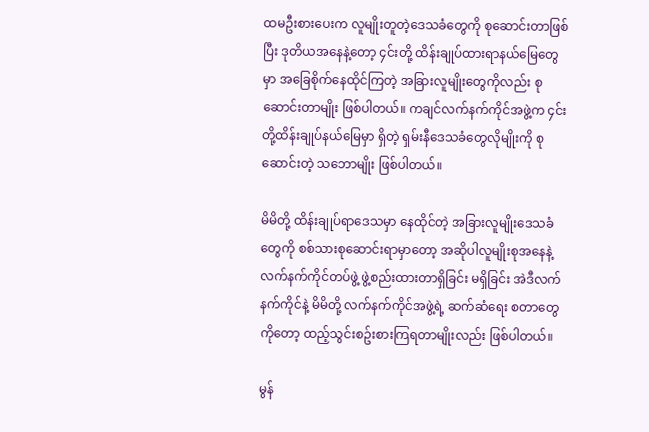ထမဦးစားပေးက လူမျိုးတူတဲ့ဒေသခံတွေကို စုဆောင်းတာဖြစ်ပြီး ဒုတိယအနေနဲ့တော့ ၄င်းတို့ ထိန်းချုပ်ထားရာနယ်မြေတွေမှာ အခြေစိုက်နေထိုင်ကြတဲ့ အခြားလူမျိုးတွေကိုလည်း စုဆောင်းတာမျိုး ဖြစ်ပါတယ်။ ကချင်လက်နက်ကိုင်အဖွဲ့က ၄င်းတို့ထိန်းချုပ်နယ်မြေမှာ ရှိတဲ့ ရှမ်းနီဒေသခံတွေလိုမျိုးကို စုဆောင်းတဲ့ သဘောမျိုး ဖြစ်ပါတယ်။

မိမိတို့ ထိန်းချုပ်ရာဒေသမှာ နေထိုင်တဲ့ အခြားလူမျိုးဒေသခံတွေကို စစ်သားစုဆောင်းရာမှာတော့ အဆိုပါလူမျိုးစုအနေနဲ့ လက်နက်ကိုင်တပ်ဖွဲ့ ဖွဲ့စည်းထားတာရှိခြင်း မရှိခြင်း အဲဒီလက်နက်ကိုင်နဲ့ မိမိတို့ လက်နက်ကိုင်အဖွဲ့ရဲ့ ဆက်ဆံရေး စတာတွေကိုတော့ ထည့်သွင်းစဥ်းစားကြရတာမျိုးလည်း ဖြစ်ပါတယ်။

မွန်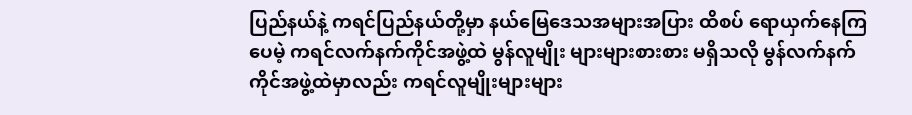ပြည်နယ်နဲ့ ကရင်ပြည်နယ်တို့မှာ နယ်မြေဒေသအများအပြား ထိစပ် ရောယှက်နေကြပေမဲ့ ကရင်လက်နက်ကိုင်အဖွဲ့ထဲ မွန်လူမျိုး များများစားစား မရှိသလို မွန်လက်နက်ကိုင်အဖွဲ့ထဲမှာလည်း ကရင်လူမျိုးများများ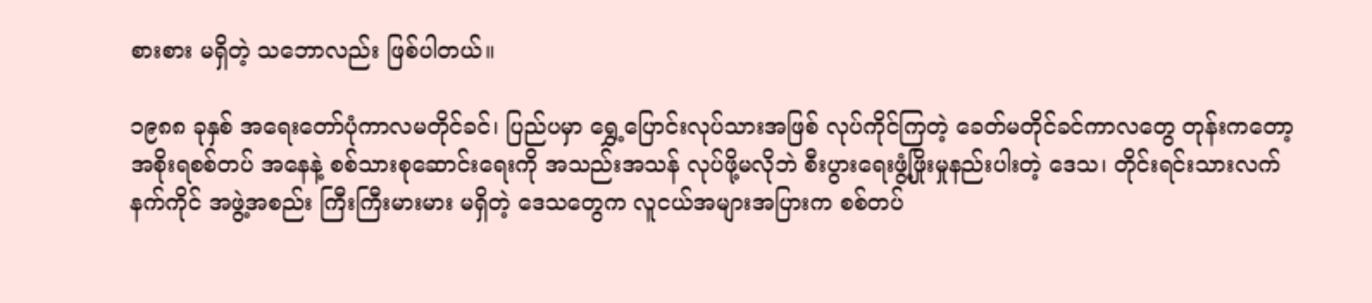စားစား မရှိတဲ့ သဘောလည်း ဖြစ်ပါတယ်။

၁၉၈၈ ခုနှစ် အရေးတော်ပုံကာလမတိုင်ခင်၊ ပြည်ပမှာ ရွှေ့ပြောင်းလုပ်သားအဖြစ် လုပ်ကိုင်ကြတဲ့ ခေတ်မတိုင်ခင်ကာလတွေ တုန်းကတော့ အစိုးရစစ်တပ် အနေနဲ့ စစ်သားစုဆောင်းရေးကို အသည်းအသန် လုပ်ဖို့မလိုဘဲ စီးပွားရေးဖွံ့ဖြိုးမှုနည်းပါးတဲ့ ဒေသ၊ တိုင်းရင်းသားလက်နက်ကိုင် အဖွဲ့အစည်း ကြီးကြီးမားမား မရှိတဲ့ ဒေသတွေက လူငယ်အများအပြားက စစ်တပ်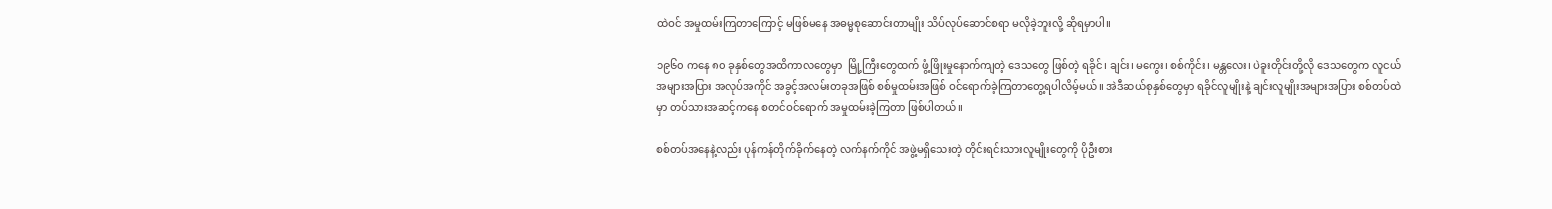ထဲဝင် အမှုထမ်းကြတာကြောင့် မဖြစ်မနေ အဓမ္မစုဆောင်းတာမျိုး သိပ်လုပ်ဆောင်စရာ မလိုခဲ့ဘူးလို့ ဆိုရမှာပါ။

၁၉၆၀ ကနေ ၈၀ ခုနှစ်တွေအထိကာလတွေမှာ  မြို့ကြီးတွေထက် ဖွံ့ဖြိုးမှုနောက်ကျတဲ့ ဒေသတွေ ဖြစ်တဲ့ ရခိုင်၊ ချင်း၊ မကွေး၊ စစ်ကိုင်း၊ မန္တလေး၊ ပဲခူးတိုင်းတို့လို ဒေသတွေက လူငယ်အများအပြား အလုပ်အကိုင် အခွင့်အလမ်းတခုအဖြစ် စစ်မှုထမ်းအဖြစ် ဝင်ရောက်ခဲ့ကြတာတွေ့ရပါလိမ့်မယ်။ အဲဒီဆယ်စုနှစ်တွေမှာ ရခိုင်လူမျိုးနဲ့ ချင်းလူမျိုးအများအပြား စစ်တပ်ထဲမှာ တပ်သားအဆင့်ကနေ စတင်ဝင်ရောက် အမှုထမ်းခဲ့ကြတာ ဖြစ်ပါတယ်။

စစ်တပ်အနေနဲ့လည်း ပုန်ကန်တိုက်ခိုက်နေတဲ့ လက်နက်ကိုင် အဖွဲ့မရှိသေးတဲ့ တိုင်းရင်းသားလူမျိုးတွေကို ပိုဦးစား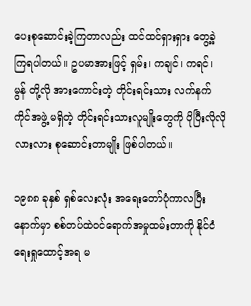ပေးစုဆောင်းခဲ့ကြတာလည်း ထင်ထင်ရှားရှား တွေ့ခဲ့ကြရပါတယ်။ ဥပမာအားဖြင့် ရှမ်း၊ ကချင်၊ ကရင်၊ မွန် တို့လို အားကောင်းတဲ့ တိုင်းရင်းသား လက်နက်ကိုင်အဖွဲ့ မရှိတဲ့ တိုင်းရင်းသားလူမျိုးတွေကို ပိုပြီးလိုလိုလားလား စုဆောင်းတာမျိုး ဖြစ်ပါတယ်။

၁၉၈၈ ခုနှစ် ရှစ်လေးလုံး အရေးတော်ပုံကာလပြီးနောက်မှာ စစ်တပ်ထဲဝင်ရောက်အမှုထမ်းတာကို နိုင်ငံရေးရှုထောင့်အရ မ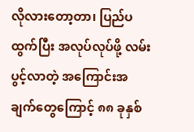လိုလားတော့တာ၊ ပြည်ပထွက်ပြီး အလုပ်လုပ်ဖို့ လမ်းပွင့်လာတဲ့ အကြောင်းအချက်တွေကြောင့် ၈၈ ခုနှစ်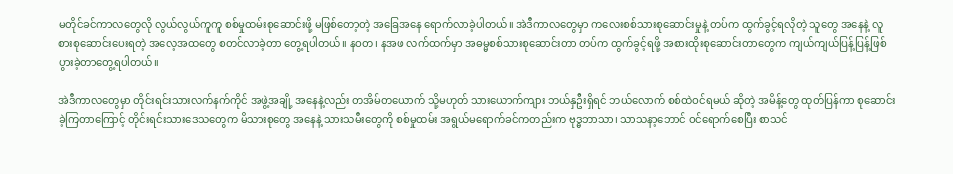မတိုင်ခင်ကာလတွေလို လွယ်လွယ်ကူကူ စစ်မှုထမ်းစုဆောင်းဖို့ မဖြစ်တော့တဲ့ အခြေအနေ ရောက်လာခဲ့ပါတယ်။ အဲဒီကာလတွေမှာ ကလေးစစ်သားစုဆောင်းမှုနဲ့ တပ်က ထွက်ခွင့်ရလိုတဲ့ သူတွေ အနေနဲ့ လူစားစုဆောင်းပေးရတဲ့ အလေ့အထတွေ စတင်လာခဲ့တာ တွေ့ရပါတယ်။ နဝတ၊ နအဖ လက်ထက်မှာ အဓမ္မစစ်သားစုဆောင်းတာ တပ်က ထွက်ခွင့်ရဖို့ အစားထိုးစုဆောင်းတာတွေက ကျယ်ကျယ်ပြန့်ပြန့်ဖြစ်ပွားခဲ့တာတွေ့ရပါတယ်။

အဲဒီကာလတွေမှာ တိုင်းရင်းသားလက်နက်ကိုင် အဖွဲ့အချို့ အနေနဲ့လည်း တအိမ်တယောက် သို့မဟုတ် သားယောက်ကျား ဘယ်နှဦးရှိရင် ဘယ်လောက် စစ်ထဲဝင်ရမယ် ဆိုတဲ့ အမိန့်တွေ ထုတ်ပြန်ကာ စုဆောင်းခဲ့ကြတာကြောင့် တိုင်းရင်းသားဒေသတွေက မိသားစုတွေ အနေနဲ့ သားသမီးတွေကို စစ်မှုထမ်း အရွယ်မရောက်ခင်ကတည်းက ဗုဒ္ဓဘာသာ၊ သာသနာ့ဘောင် ဝင်ရောက်စေပြီး စာသင်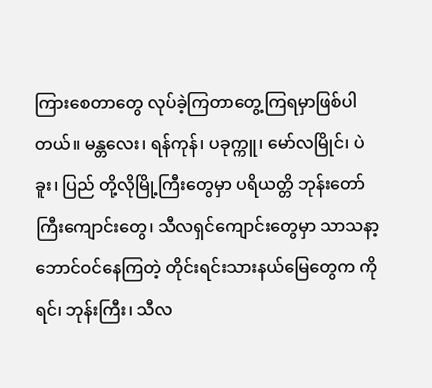ကြားစေတာတွေ လုပ်ခဲ့ကြတာတွေ့ကြရမှာဖြစ်ပါတယ်။ မန္တလေး၊ ရန်ကုန်၊ ပခုက္ကူ၊ မော်လမြိုင်၊ ပဲခူး၊ ပြည် တို့လိုမြို့ကြီးတွေမှာ ပရိယတ္တိ ဘုန်းတော်ကြီးကျောင်းတွေ၊ သီလရှင်ကျောင်းတွေမှာ သာသနာ့ဘောင်ဝင်နေကြတဲ့ တိုင်းရင်းသားနယ်မြေတွေက ကိုရင်၊ ဘုန်းကြီး၊ သီလ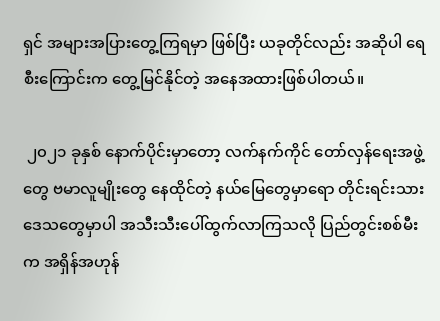ရှင် အများအပြားတွေ့ကြရမှာ ဖြစ်ပြီး ယခုတိုင်လည်း အဆိုပါ ရေစီးကြောင်းက တွေ့မြင်နိုင်တဲ့ အနေအထားဖြစ်ပါတယ်။

 ၂၀၂၁ ခုနှစ် နောက်ပိုင်းမှာတော့ လက်နက်ကိုင် တော်လှန်ရေးအဖွဲ့တွေ ဗမာလူမျိုးတွေ နေထိုင်တဲ့ နယ်မြေတွေမှာရော တိုင်းရင်းသား ဒေသတွေမှာပါ အသီးသီးပေါ်ထွက်လာကြသလို ပြည်တွင်းစစ်မီးက အရှိန်အဟုန်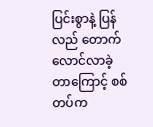ပြင်းစွာနဲ့ ပြန်လည် တောက်လောင်လာခဲ့တာကြောင့် စစ်တပ်က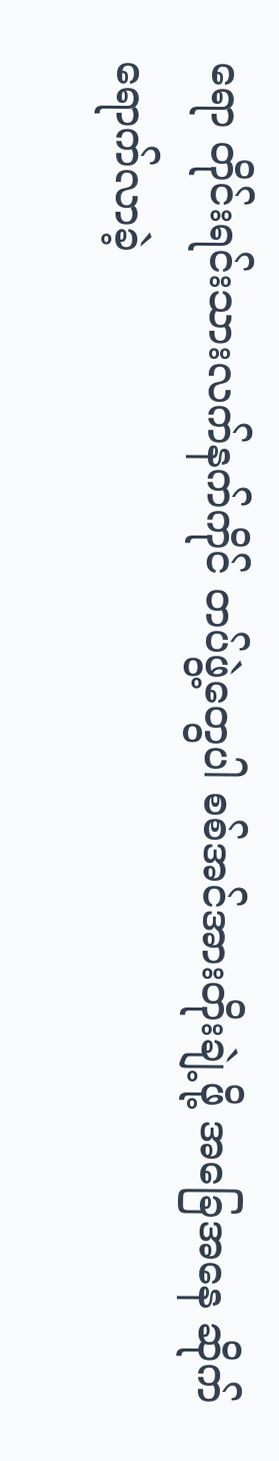ရော တိုင်းရင်းသားလက်နက်ကိုင် တပ်ဖွဲ့တွေပါ စစ်အင်အားတိုးချဲ့ဖို့ အခြေအနေ ဆိုက်ရောက်လာခဲ့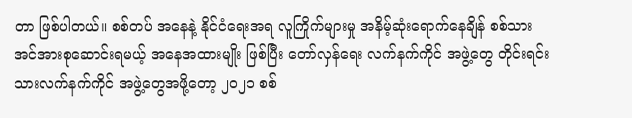တာ ဖြစ်ပါတယ်။ စစ်တပ် အနေနဲ့ နိုင်ငံရေးအရ လူကြိုက်များမှု အနိမ့်ဆုံးရောက်နေချိန် စစ်သားအင်အားစုဆောင်းရမယ့် အနေအထားမျိုး ဖြစ်ပြီး တော်လှန်ရေး လက်နက်ကိုင် အဖွဲ့တွေ တိုင်းရင်းသားလက်နက်ကိုင် အဖွဲ့တွေအဖို့တော့ ၂၀၂၁ စစ်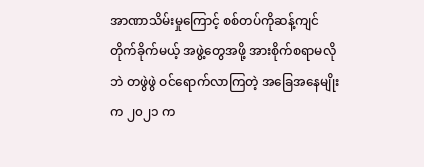အာဏာသိမ်းမှုကြောင့် စစ်တပ်ကိုဆန့်ကျင် တိုက်ခိုက်မယ့် အဖွဲ့တွေအဖို့ အားစိုက်စရာမလိုဘဲ တဖွဲဖွဲ ဝင်ရောက်လာကြတဲ့ အခြေအနေမျိုးက ၂၀၂၁ က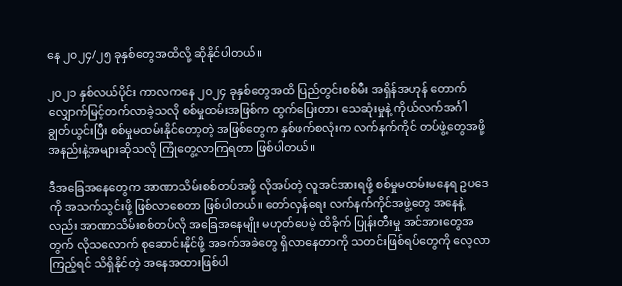နေ ၂၀၂၄/၂၅ ခုနှစ်တွေအထိလို့ ဆိုနိုင်ပါတယ်။

၂၀၂၁ နှစ်လယ်ပိုင်း ကာလကနေ ၂၀၂၄ ခုနှစ်တွေအထိ ပြည်တွင်းစစ်မီး အရှိန်အဟုန် တောက်လျှောက်မြင့်တက်လာခဲ့သလို စစ်မှုထမ်းအဖြစ်က ထွက်ပြေးတာ၊ သေဆုံးမှုနဲ့ ကိုယ်လက်အင်္ဂါ ချွတ်ယွင်းပြီး စစ်မှုမထမ်းနိုင်တော့တဲ့ အဖြစ်တွေက နှစ်ဖက်စလုံးက လက်နက်ကိုင် တပ်ဖွဲ့တွေအဖို့ အနည်းနဲ့အများဆိုသလို ကြုံတွေ့လာကြရတာ ဖြစ်ပါတယ်။

ဒီအခြေအနေတွေက အာဏာသိမ်းစစ်တပ်အဖို့ လိုအပ်တဲ့ လူအင်အားရဖို့ စစ်မှုမထမ်းမနေရ ဥပဒေကို အသက်သွင်းဖို့ ဖြစ်လာစေတာ ဖြစ်ပါတယ်။ တော်လှန်ရေး လက်နက်ကိုင်အဖွဲ့တွေ အနေနဲ့လည်း အာဏာသိမ်းစစ်တပ်လို အခြေအနေမျိုး မဟုတ်ပေမဲ့ ထိခိုက် ပြုန်းတီးမှု အင်အားတွေအတွက် လိုသလောက် စုဆောင်းနိုင်ဖို့ အခက်အခဲတွေ ရှိလာနေတာကို သတင်းဖြစ်ရပ်တွေကို လေ့လာကြည့်ရင် သိရှိနိုင်တဲ့ အနေအထားဖြစ်ပါ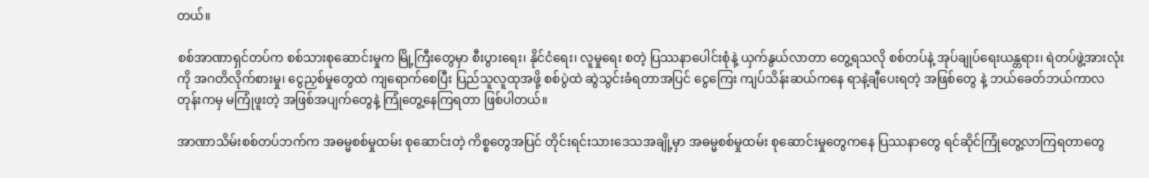တယ်။

စစ်အာဏာရှင်တပ်က စစ်သားစုဆောင်းမှုက မြို့ကြီးတွေမှာ စီးပွားရေး၊ နိုင်ငံရေး၊ လူမှုရေး စတဲ့ ပြဿနာပေါင်းစုံနဲ့ ယှက်နွယ်လာတာ တွေ့ရသလို စစ်တပ်နဲ့ အုပ်ချုပ်ရေးယန္တရား၊ ရဲတပ်ဖွဲ့အားလုံးကို အဂတိလိုက်စားမှု၊ ငွေညှစ်မှုတွေထဲ ကျရောက်စေပြီး ပြည်သူလူထုအဖို့ စစ်ပွဲထဲ ဆွဲသွင်းခံရတာအပြင် ငွေကြေး ကျပ်သိန်းဆယ်ကနေ ရာနဲ့ချီပေးရတဲ့ အဖြစ်တွေ နဲ့ ဘယ်ခေတ်ဘယ်ကာလ တုန်းကမှ မကြုံဖူးတဲ့ အဖြစ်အပျက်တွေနဲ့ ကြုံတွေ့နေကြရတာ ဖြစ်ပါတယ်။

အာဏာသိမ်းစစ်တပ်ဘက်က အဓမ္မစစ်မှုထမ်း စုဆောင်းတဲ့ ကိစ္စတွေအပြင် တိုင်းရင်းသားဒေသအချို့မှာ အဓမ္မစစ်မှုထမ်း စုဆောင်းမှုတွေကနေ ပြဿနာတွေ ရင်ဆိုင်ကြုံတွေ့လာကြရတာတွေ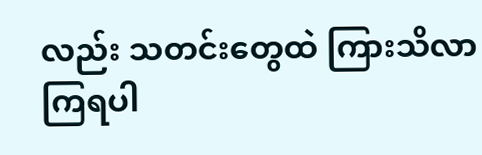လည်း သတင်းတွေထဲ ကြားသိလာကြရပါ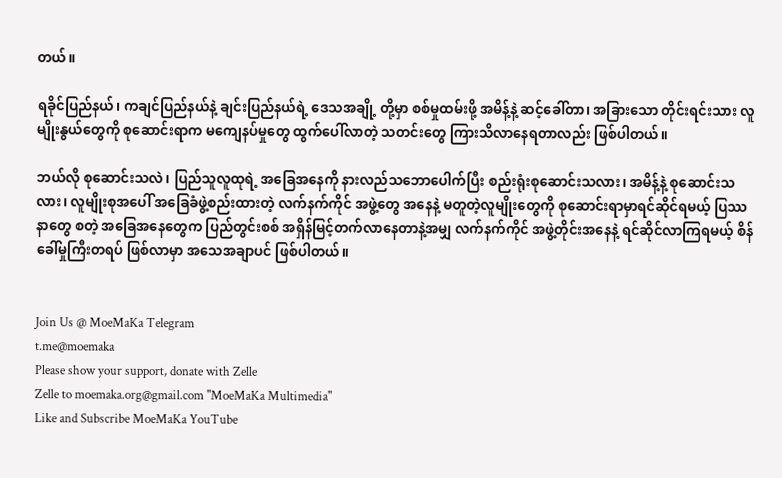တယ်။

ရခိုင်ပြည်နယ်၊ ကချင်ပြည်နယ်နဲ့ ချင်းပြည်နယ်ရဲ့ ဒေသအချို့ တို့မှာ စစ်မှုထမ်းဖို့ အမိန့်နဲ့ ဆင့်ခေါ်တာ၊ အခြားသော တိုင်းရင်းသား လူမျိုးနွယ်တွေကို စုဆောင်းရာက မကျေနပ်မှုတွေ ထွက်ပေါ်လာတဲ့ သတင်းတွေ ကြားသိလာနေရတာလည်း ဖြစ်ပါတယ်။

ဘယ်လို စုဆောင်းသလဲ၊ ပြည်သူလူထုရဲ့ အခြေအနေကို နားလည်သဘောပေါက်ပြီး စည်းရုံးစုဆောင်းသလား၊ အမိန့်နဲ့ စုဆောင်းသလား၊ လူမျိုးစုအပေါ် အခြေခံဖွဲ့စည်းထားတဲ့ လက်နက်ကိုင် အဖွဲ့တွေ အနေနဲ့ မတူတဲ့လူမျိုးတွေကို စုဆောင်းရာမှာရင်ဆိုင်ရမယ့် ပြဿနာတွေ စတဲ့ အခြေအနေတွေက ပြည်တွင်းစစ် အရှိန်မြင့်တက်လာနေတာနဲ့အမျှ လက်နက်ကိုင် အဖွဲ့တိုင်းအနေနဲ့ ရင်ဆိုင်လာကြရမယ့် စိန်ခေါ်မှုကြီးတရပ် ဖြစ်လာမှာ အသေအချာပင် ဖြစ်ပါတယ်။


Join Us @ MoeMaKa Telegram
t.me@moemaka
Please show your support, donate with Zelle
Zelle to moemaka.org@gmail.com "MoeMaKa Multimedia"
Like and Subscribe MoeMaKa YouTube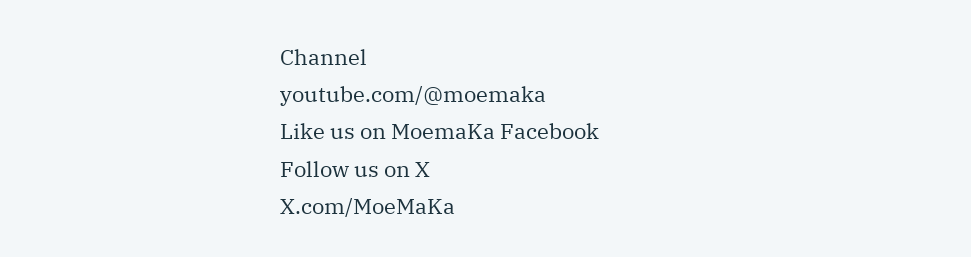Channel
youtube.com/@moemaka
Like us on MoemaKa Facebook
Follow us on X
X.com/MoeMaKa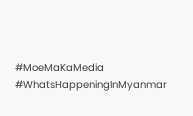#MoeMaKaMedia
#WhatsHappeningInMyanmar